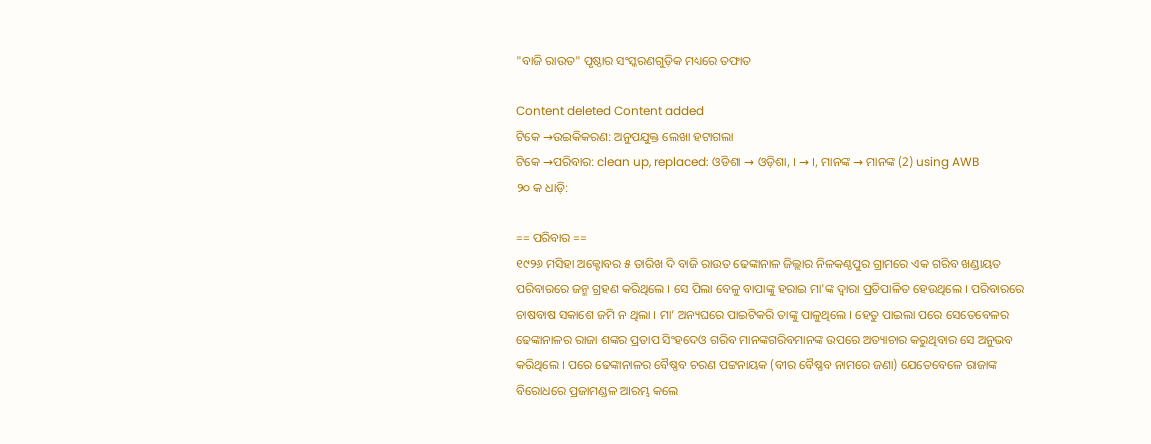"ବାଜି ରାଉତ" ପୃଷ୍ଠାର ସଂସ୍କରଣ‌ଗୁଡ଼ିକ ମଧ୍ୟରେ ତଫାତ

Content deleted Content added
ଟିକେ →ଉଇକିକରଣ: ଅନୁପଯୁକ୍ତ ଲେଖା ହଟାଗଲା
ଟିକେ →ପରିବାର: clean up, replaced: ଓଡିଶା → ଓଡ଼ିଶା, । → ।, ମାନଙ୍କ → ମାନଙ୍କ (2) using AWB
୨୦ କ ଧାଡ଼ି:

== ପରିବାର ==
୧୯୨୬ ମସିହା ଅକ୍ଟୋବର ୫ ତାରିଖ ଦି ବାଜି ରାଉତ ଢେଙ୍କାନାଳ ଜିଲ୍ଲାର ନିଳକଣ୍ଠପୁର ଗ୍ରାମରେ ଏକ ଗରିବ ଖଣ୍ଡାୟତ ପରିବାରରେ ଜନ୍ମ ଗ୍ରହଣ କରିଥିଲେ । ସେ ପିଲା ବେଳୁ ବାପାଙ୍କୁ ହରାଇ ମା'ଙ୍କ ଦ୍ୱାରା ପ୍ରତିପାଳିତ ହେଉଥିଲେ । ପରିବାରରେ ଚାଷବାଷ ସକାଶେ ଜମି ନ ଥିଲା । ମା’ ଅନ୍ୟଘରେ ପାଇଟିକରି ତାଙ୍କୁ ପାଳୁଥିଲେ । ହେତୁ ପାଇଲା ପରେ ସେତେବେଳର ଢେଙ୍କାନାଳର ରାଜା ଶଙ୍କର ପ୍ରତାପ ସିଂହଦେଓ ଗରିବ ମାନଙ୍କଗରିବମାନଙ୍କ ଉପରେ ଅତ୍ୟାଚାର କରୁଥିବାର ସେ ଅନୁଭବ କରିଥିଲେ । ପରେ ଢେଙ୍କାନାଳର ବୈଷ୍ଣବ ଚରଣ ପଟ୍ଟନାୟକ (ବୀର ବୈଷ୍ଣବ ନାମରେ ଜଣା) ଯେତେବେଳେ ରାଜାଙ୍କ ବିରୋଧରେ ପ୍ରଜାମଣ୍ଡଳ ଆରମ୍ଭ କଲେ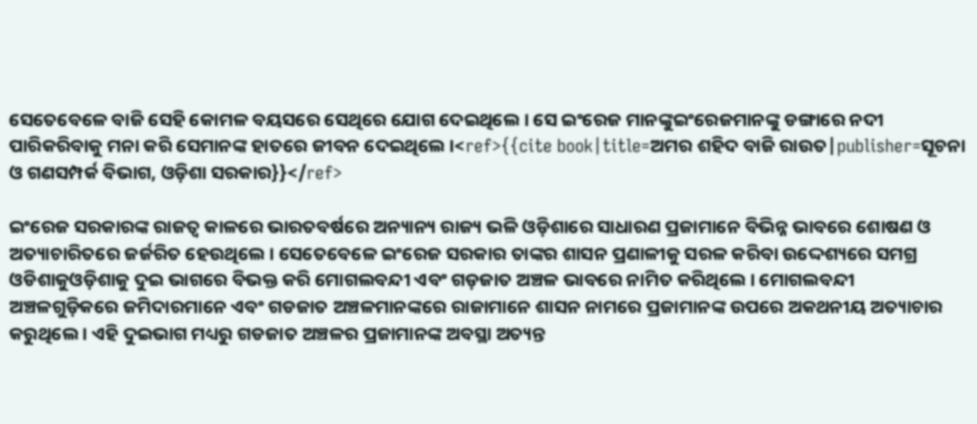ସେତେବେଳେ ବାଜି ସେହି କୋମଳ ବୟସରେ ସେଥିରେ ଯୋଗ ଦେଇଥିଲେ । ସେ ଇଂରେଜ ମାନଙ୍କୁଇଂରେଜମାନଙ୍କୁ ଡଙ୍ଗାରେ ନଦୀ ପାରିକରିବାକୁ ମନା କରି ସେମାନଙ୍କ ହାତରେ ଜୀବନ ଦେଇଥିଲେ ।<ref>{{cite book|title=ଅମର ଶହିଦ ବାଜି ରାଉତ|publisher=ସୂଚନା ଓ ଗଣସମ୍ପର୍କ ବିଭାଗ, ଓଡ଼ିଶା ସରକାର}}</ref>

ଇଂରେଜ ସରକାରଙ୍କ ରାଜତ୍ଵ କାଳରେ ଭାରତବର୍ଷରେ ଅନ୍ୟାନ୍ୟ ରାଜ୍ୟ ଭଳି ଓଡ଼ିଶାରେ ସାଧାରଣ ପ୍ରଜାମାନେ ବିଭିନ୍ନ ଭାବରେ ଶୋଷଣ ଓ ଅତ୍ୟାଚାରିତରେ ଜର୍ଜରିତ ହେଉଥିଲେ । ସେତେବେଳେ ଇଂରେଜ ସରକାର ତାଙ୍କର ଶାସନ ପ୍ରଣାଳୀକୁ ସରଳ କରିବା ଉଦ୍ଦେଶ୍ୟରେ ସମଗ୍ର ଓଡିଶାକୁଓଡ଼ିଶାକୁ ଦୁଇ ଭାଗରେ ବିଭକ୍ତ କରି ମୋଗଲବନ୍ଦୀ ଏବଂ ଗଡ଼ଜାତ ଅଞ୍ଚଳ ଭାବରେ ନାମିତ କରିଥିଲେ । ମୋଗଲବନ୍ଦୀ ଅଞ୍ଚଳଗୁଡ଼ିକରେ ଜମିଦାରମାନେ ଏବଂ ଗଡଜାତ ଅଞ୍ଚଳମାନଙ୍କରେ ରାଜାମାନେ ଶାସନ ନାମରେ ପ୍ରଜାମାନଙ୍କ ଉପରେ ଅକଥନୀୟ ଅତ୍ୟାଚାର କରୁଥିଲେ । ଏହି ଦୁଇଭାଗ ମଧ୍ୟରୁ ଗଡଜାତ ଅଞ୍ଚଳର ପ୍ରଜାମାନଙ୍କ ଅବସ୍ଥା ଅତ୍ୟନ୍ତ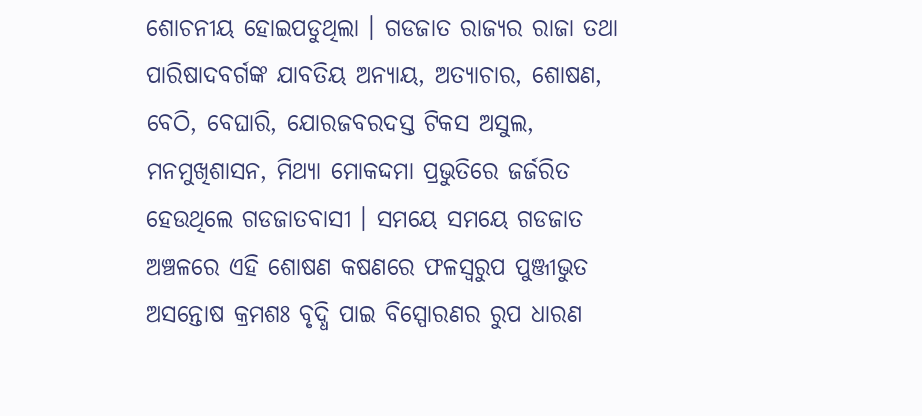ଶୋଚନୀୟ ହୋଇପଡୁଥିଲା । ଗଡଜାତ ରାଜ୍ୟର ରାଜା ତଥା ପାରିଷାଦବର୍ଗଙ୍କ ଯାବତିୟ ଅନ୍ୟାୟ, ଅତ୍ୟାଚାର, ଶୋଷଣ, ବେଠି, ବେଘାରି, ଯୋରଜବରଦସ୍ତ ଟିକସ ଅସୁଲ, ମନମୁଖିଶାସନ, ମିଥ୍ୟା ମୋକଦ୍ଦମା ପ୍ରଭୁତିରେ ଜର୍ଜରିତ ହେଉଥିଲେ ଗଡଜାତବାସୀ । ସମୟେ ସମୟେ ଗଡଜାତ ଅଞ୍ଚଳରେ ଏହି ଶୋଷଣ କଷଣରେ ଫଳସ୍ଵରୁପ ପୁଞ୍ଜୀଭୁତ ଅସନ୍ତୋଷ କ୍ରମଶଃ ବୃଦ୍ଧି ପାଇ ବିସ୍ପୋରଣର ରୁପ ଧାରଣ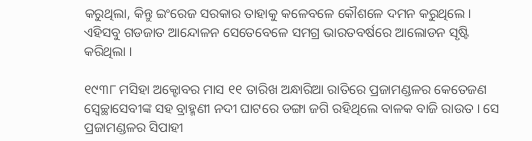କରୁଥିଲା, କିନ୍ତୁ ଇଂରେଜ ସରକାର ତାହାକୁ କଳେବଳେ କୌଶଳେ ଦମନ କରୁଥିଲେ । ଏହିସବୁ ଗଡଜାତ ଆନ୍ଦୋଳନ ସେତେବେଳେ ସମଗ୍ର ଭାରତବର୍ଷରେ ଆଲୋଡନ ସୃଷ୍ଟି କରିଥିଲା ।

୧୯୩୮ ମସିହା ଅକ୍ଟୋବର ମାସ ୧୧ ତାରିଖ ଅନ୍ଧାରିଆ ରାତିରେ ପ୍ରଜାମଣ୍ଡଳର କେତେଜଣ ସ୍ଵେଚ୍ଛାସେବୀଙ୍କ ସହ ବ୍ରାହ୍ମଣୀ ନଦୀ ଘାଟରେ ଡଙ୍ଗା ଜଗି ରହିଥିଲେ ବାଳକ ବାଜି ରାଉତ । ସେ ପ୍ରଜାମଣ୍ଡଳର ସିପାହୀ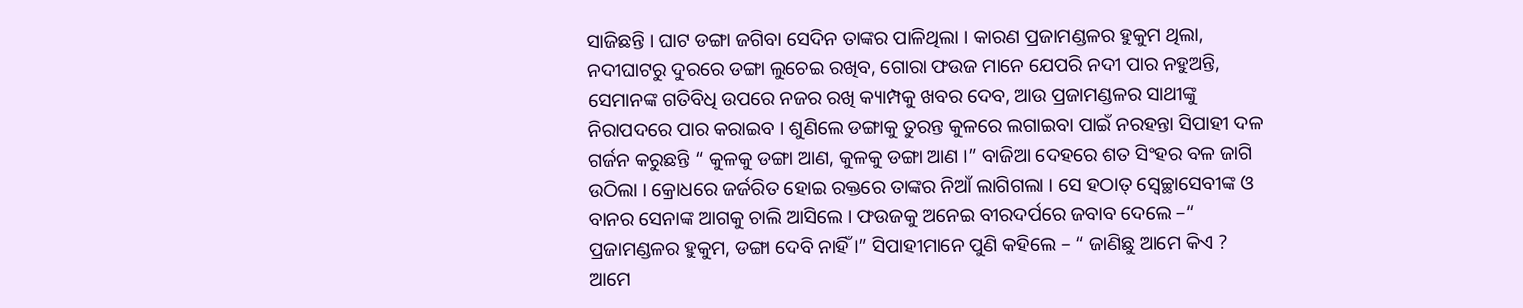ସାଜିଛନ୍ତି । ଘାଟ ଡଙ୍ଗା ଜଗିବା ସେଦିନ ତାଙ୍କର ପାଳିଥିଲା । କାରଣ ପ୍ରଜାମଣ୍ଡଳର ହୁକୁମ ଥିଲା, ନଦୀଘାଟରୁ ଦୁରରେ ଡଙ୍ଗା ଲୁଚେଇ ରଖିବ, ଗୋରା ଫଉଜ ମାନେ ଯେପରି ନଦୀ ପାର ନହୁଅନ୍ତି, ସେମାନଙ୍କ ଗତିବିଧି ଉପରେ ନଜର ରଖି କ୍ୟାମ୍ପକୁ ଖବର ଦେବ, ଆଉ ପ୍ରଜାମଣ୍ଡଳର ସାଥୀଙ୍କୁ ନିରାପଦରେ ପାର କରାଇବ । ଶୁଣିଲେ ଡଙ୍ଗାକୁ ତୁରନ୍ତ କୁଳରେ ଲଗାଇବା ପାଇଁ ନରହନ୍ତା ସିପାହୀ ଦଳ ଗର୍ଜନ କରୁଛନ୍ତି “ କୁଳକୁ ଡଙ୍ଗା ଆଣ, କୁଳକୁ ଡଙ୍ଗା ଆଣ ।” ବାଜିଆ ଦେହରେ ଶତ ସିଂହର ବଳ ଜାଗି ଉଠିଲା । କ୍ରୋଧରେ ଜର୍ଜରିତ ହୋଇ ରକ୍ତରେ ତାଙ୍କର ନିଆଁ ଲାଗିଗଲା । ସେ ହଠାତ୍ ସ୍ଵେଚ୍ଛାସେବୀଙ୍କ ଓ ବାନର ସେନାଙ୍କ ଆଗକୁ ଚାଲି ଆସିଲେ । ଫଉଜକୁ ଅନେଇ ବୀରଦର୍ପରେ ଜବାବ ଦେଲେ –“ ପ୍ରଜାମଣ୍ଡଳର ହୁକୁମ, ଡଙ୍ଗା ଦେବି ନାହିଁ ।” ସିପାହୀମାନେ ପୁଣି କହିଲେ – “ ଜାଣିଛୁ ଆମେ କିଏ ? ଆମେ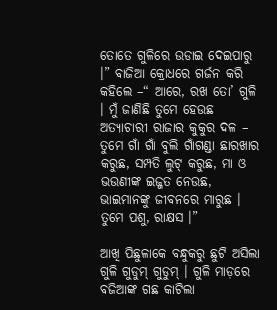ତୋତେ ଗୁଳିରେ ଉଡାଇ ଦେଇପାରୁ ।” ବାଜିଆ କ୍ରୋଧରେ ଗର୍ଜନ କରି କହିଲେ –“ ଆରେ, ରଖ ତୋ’ ଗୁଳି । ମୁଁ ଜାଣିଛି ତୁମେ ହେଉଛ ଅତ୍ୟାଚାରୀ ରାଜାର କୁକୁର ଦଳ – ତୁମେ ଗାଁ ଗାଁ ବୁଲି ଗାଁଗଣ୍ଡା ଛାରଖାର କରୁଛ, ସମ୍ପତି ଲୁଟ୍ କରୁଛ, ମା ଓ ଭଉଣୀଙ୍କ ଇଜ୍ଜତ ନେଉଛ, ଭାଇମାନଙ୍କୁ ଜୀବନରେ ମାରୁଛ । ତୁମେ ପଶୁ, ରାକ୍ଷସ ।”

ଆଖି ପିଛୁଳାକେ ବନ୍ଧୁକରୁ ଛୁଟି ଅସିଲା ଗୁଳି ଗୁଡୁମ୍ ଗୁଡୁମ୍ । ଗୁଳି ମାଡ଼ରେ ବଜିଆଙ୍କ ଗଛ କାଟିଲା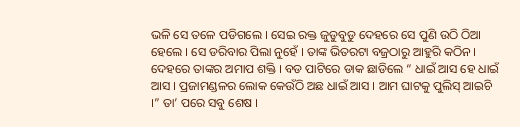ଭଳି ସେ ତଳେ ପଡିଗଲେ । ସେଇ ରକ୍ତ ଜୁଡୁବୁଡୁ ଦେହରେ ସେ ପୁଣି ଉଠି ଠିଆ ହେଲେ । ସେ ଡରିବାର ପିଲା ନୁହେଁ । ତାଙ୍କ ଭିତରଟା ବଜ୍ରଠାରୁ ଆହୁରି କଠିନ । ଦେହରେ ତାଙ୍କର ଅମାପ ଶକ୍ତି । ବଡ ପାଟିରେ ଡାକ ଛାଡିଲେ “ ଧାଇଁ ଆସ ହେ ଧାଇଁ ଆସ । ପ୍ରଜାମଣ୍ଡଳର ଲୋକ କେଉଁଠି ଅଛ ଧାଇଁ ଆସ । ଆମ ଘାଟକୁ ପୁଲିସ୍ ଆଇଚି ।” ତା’ ପରେ ସବୁ ଶେଷ ।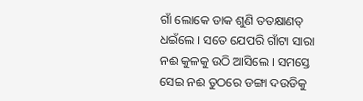ଗାଁ ଲୋକେ ଡାକ ଶୁଣି ତତକ୍ଷାଣତ୍ ଧଇଁଲେ । ସତେ ଯେପରି ଗାଁଟା ସାରା ନଈ କୁଳକୁ ଉଠି ଆସିଲେ । ସମସ୍ତେ ସେଇ ନଈ ତୁଠରେ ଡଙ୍ଗା ଦଉଡିକୁ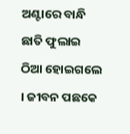ଅଣ୍ଟାରେ ବାନ୍ଧି ଛାତି ଫୁଲାଇ ଠିଆ ହୋଇଗଲେ । ଜୀବନ ପଛକେ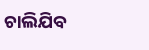ଚାଲିଯିବ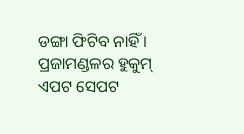ଡଙ୍ଗା ଫିଟିବ ନାହିଁ । ପ୍ରଜାମଣ୍ଡଳର ହୁକୁମ୍ ଏପଟ ସେପଟ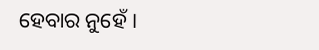ହେବାର ନୁହେଁ ।